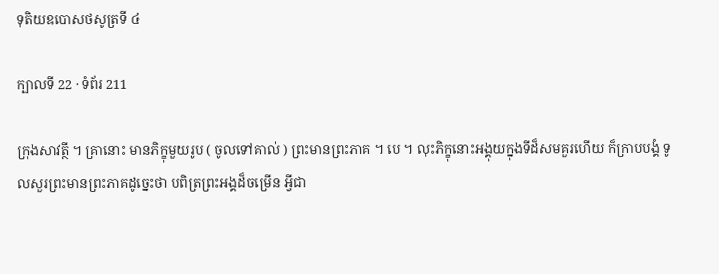ទុតិយឧបោសថសូត្រទី ៤

ក្បាលទី 22 · ទំព័រ 211

ក្រុងសាវត្ថី ។ គ្រានោះ មានភិក្ខុមួយរូប ( ចូលទៅគាល់ ) ព្រះមានព្រះភាគ ។ បេ ។ លុះភិក្ខុនោះអង្គុយក្នុងទីដ៏សមគួរហើយ ក៏ក្រាបបង្គំ ទូលសួរព្រះមានព្រះភាគដូច្នេះថា បពិត្រព្រះអង្គដ៏ចម្រើន អ្វីជា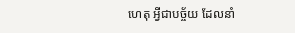ហេតុ អ្វីជាបច្ច័យ ដែលនាំ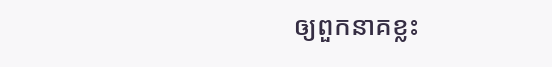ឲ្យពួកនាគខ្លះ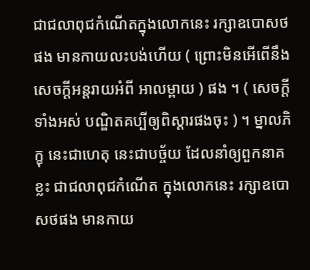ជាជលាពុជកំណើតក្នុងលោកនេះ រក្សាឧបោសថ ផង មានកាយលះបង់ហើយ ( ព្រោះមិនអើពើនឹងសេចក្តីអន្តរាយអំពី អាលម្ពាយ ) ផង ។ ( សេចក្តីទាំងអស់ បណ្ឌិតគប្បីឲ្យពិស្តារផងចុះ ) ។ ម្នាលភិក្ខុ នេះជាហេតុ នេះជាបច្ច័យ ដែលនាំឲ្យពួកនាគខ្លះ ជាជលាពុជកំណើត ក្នុងលោកនេះ រក្សាឧបោសថផង មានកាយ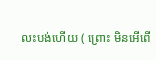លះបង់ហើយ ( ព្រោះ មិនអើពើ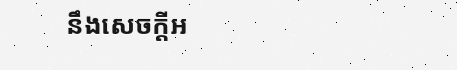នឹងសេចក្តីអ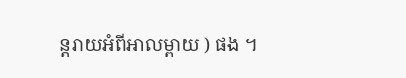ន្តរាយអំពីអាលម្ពាយ ) ផង ។